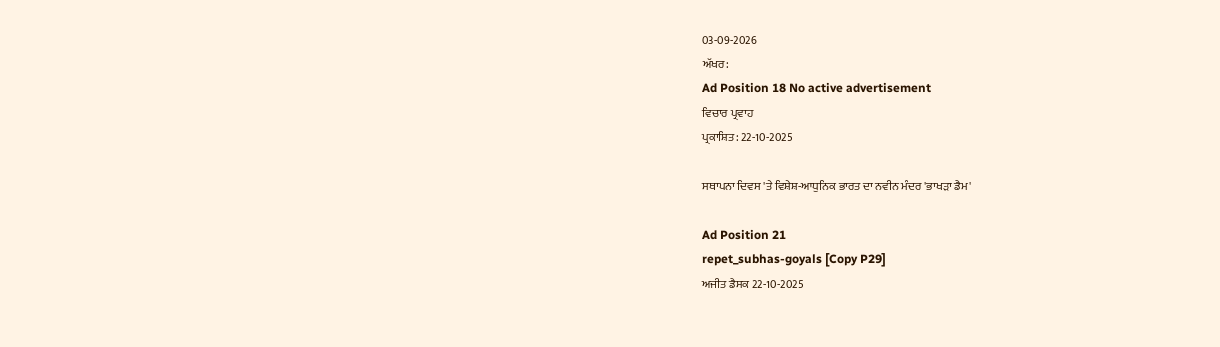03-09-2026
ਅੱਖਰ:
Ad Position 18 No active advertisement
ਵਿਚਾਰ ਪ੍ਰਵਾਹ
ਪ੍ਰਕਾਸ਼ਿਤ: 22-10-2025

ਸਥਾਪਨਾ ਦਿਵਸ 'ਤੇ ਵਿਸ਼ੇਸ਼-ਆਧੁਨਿਕ ਭਾਰਤ ਦਾ ਨਵੀਨ ਮੰਦਰ 'ਭਾਖੜਾ ਡੈਮ'

Ad Position 21
repet_subhas-goyals [Copy P29]
ਅਜੀਤ ਡੈਸਕ 22-10-2025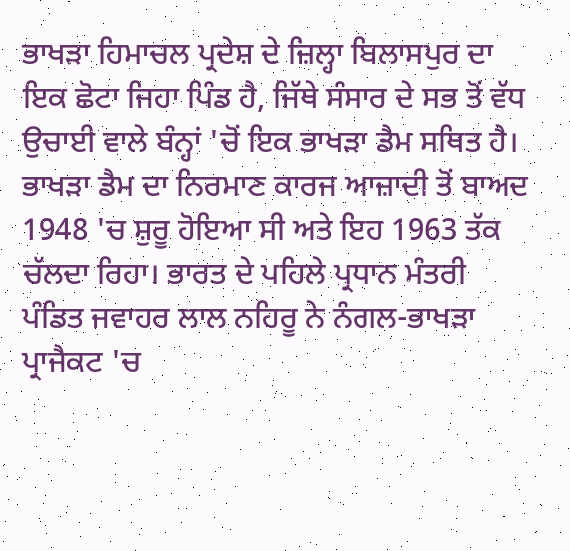ਭਾਖੜਾ ਹਿਮਾਚਲ ਪ੍ਰਦੇਸ਼ ਦੇ ਜ਼ਿਲ੍ਹਾ ਬਿਲਾਸਪੁਰ ਦਾ ਇਕ ਛੋਟਾ ਜਿਹਾ ਪਿੰਡ ਹੈ, ਜਿੱਥੇ ਸੰਸਾਰ ਦੇ ਸਭ ਤੋਂ ਵੱਧ ਉਚਾਈ ਵਾਲੇ ਬੰਨ੍ਹਾਂ 'ਚੋਂ ਇਕ ਭਾਖੜਾ ਡੈਮ ਸਥਿਤ ਹੈ। ਭਾਖੜਾ ਡੈਮ ਦਾ ਨਿਰਮਾਣ ਕਾਰਜ ਆਜ਼ਾਦੀ ਤੋਂ ਬਾਅਦ 1948 'ਚ ਸ਼ੁਰੂ ਹੋਇਆ ਸੀ ਅਤੇ ਇਹ 1963 ਤੱਕ ਚੱਲਦਾ ਰਿਹਾ। ਭਾਰਤ ਦੇ ਪਹਿਲੇ ਪ੍ਰਧਾਨ ਮੰਤਰੀ ਪੰਡਿਤ ਜਵਾਹਰ ਲਾਲ ਨਹਿਰੂ ਨੇ ਨੰਗਲ-ਭਾਖੜਾ ਪ੍ਰਾਜੈਕਟ 'ਚ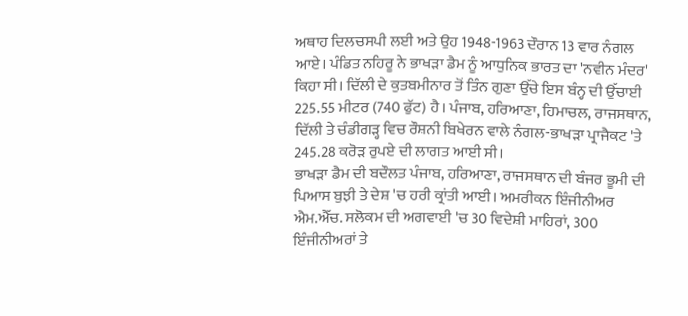ਅਥਾਹ ਦਿਲਚਸਪੀ ਲਈ ਅਤੇ ਉਹ 1948-1963 ਦੌਰਾਨ 13 ਵਾਰ ਨੰਗਲ ਆਏ। ਪੰਡਿਤ ਨਹਿਰੂ ਨੇ ਭਾਖੜਾ ਡੈਮ ਨੂੰ ਆਧੁਨਿਕ ਭਾਰਤ ਦਾ 'ਨਵੀਨ ਮੰਦਰ' ਕਿਹਾ ਸੀ। ਦਿੱਲੀ ਦੇ ਕੁਤਬਮੀਨਾਰ ਤੋਂ ਤਿੰਨ ਗੁਣਾ ਉੱਚੇ ਇਸ ਬੰਨ੍ਹ ਦੀ ਉੱਚਾਈ 225.55 ਮੀਟਰ (740 ਫੁੱਟ) ਹੈ। ਪੰਜਾਬ, ਹਰਿਆਣਾ, ਹਿਮਾਚਲ, ਰਾਜਸਥਾਨ, ਦਿੱਲੀ ਤੇ ਚੰਡੀਗੜ੍ਹ ਵਿਚ ਰੌਸ਼ਨੀ ਬਿਖੇਰਨ ਵਾਲੇ ਨੰਗਲ-ਭਾਖੜਾ ਪ੍ਰਾਜੈਕਟ 'ਤੇ 245.28 ਕਰੋੜ ਰੁਪਏ ਦੀ ਲਾਗਤ ਆਈ ਸੀ।
ਭਾਖੜਾ ਡੈਮ ਦੀ ਬਦੌਲਤ ਪੰਜਾਬ, ਹਰਿਆਣਾ, ਰਾਜਸਥਾਨ ਦੀ ਬੰਜਰ ਭੂਮੀ ਦੀ ਪਿਆਸ ਬੁਝੀ ਤੇ ਦੇਸ਼ 'ਚ ਹਰੀ ਕ੍ਰਾਂਤੀ ਆਈ। ਅਮਰੀਕਨ ਇੰਜੀਨੀਅਰ ਐਮ.ਐੱਚ. ਸਲੋਕਮ ਦੀ ਅਗਵਾਈ 'ਚ 30 ਵਿਦੇਸ਼ੀ ਮਾਹਿਰਾਂ, 300 ਇੰਜੀਨੀਅਰਾਂ ਤੇ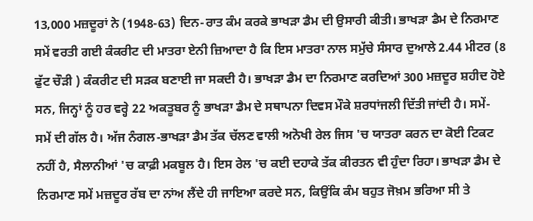13,000 ਮਜ਼ਦੂਰਾਂ ਨੇ (1948-63) ਦਿਨ-ਰਾਤ ਕੰਮ ਕਰਕੇ ਭਾਖੜਾ ਡੈਮ ਦੀ ਉਸਾਰੀ ਕੀਤੀ। ਭਾਖੜਾ ਡੈਮ ਦੇ ਨਿਰਮਾਣ ਸਮੇਂ ਵਰਤੀ ਗਈ ਕੰਕਰੀਟ ਦੀ ਮਾਤਰਾ ਏਨੀ ਜ਼ਿਆਦਾ ਹੈ ਕਿ ਇਸ ਮਾਤਰਾ ਨਾਲ ਸਮੁੱਚੇ ਸੰਸਾਰ ਦੁਆਲੇ 2.44 ਮੀਟਰ (8 ਫੁੱਟ ਚੌੜੀ ) ਕੰਕਰੀਟ ਦੀ ਸੜਕ ਬਣਾਈ ਜਾ ਸਕਦੀ ਹੈ। ਭਾਖੜਾ ਡੈਮ ਦਾ ਨਿਰਮਾਣ ਕਰਦਿਆਂ 300 ਮਜ਼ਦੂਰ ਸ਼ਹੀਦ ਹੋਏ ਸਨ, ਜਿਨ੍ਹਾਂ ਨੂੰ ਹਰ ਵਰ੍ਹੇ 22 ਅਕਤੂਬਰ ਨੂੰ ਭਾਖੜਾ ਡੈਮ ਦੇ ਸਥਾਪਨਾ ਦਿਵਸ ਮੌਕੇ ਸ਼ਰਧਾਂਜਲੀ ਦਿੱਤੀ ਜਾਂਦੀ ਹੈ। ਸਮੇਂ- ਸਮੇਂ ਦੀ ਗੱਲ ਹੈ। ਅੱਜ ਨੰਗਲ-ਭਾਖੜਾ ਡੈਮ ਤੱਕ ਚੱਲਣ ਵਾਲੀ ਅਨੋਖੀ ਰੇਲ ਜਿਸ 'ਚ ਯਾਤਰਾ ਕਰਨ ਦਾ ਕੋਈ ਟਿਕਟ ਨਹੀਂ ਹੈ, ਸੈਲਾਨੀਆਂ 'ਚ ਕਾਫ਼ੀ ਮਕਬੂਲ ਹੈ। ਇਸ ਰੇਲ 'ਚ ਕਈ ਦਹਾਕੇ ਤੱਕ ਕੀਰਤਨ ਵੀ ਹੁੰਦਾ ਰਿਹਾ। ਭਾਖੜਾ ਡੈਮ ਦੇ ਨਿਰਮਾਣ ਸਮੇਂ ਮਜ਼ਦੂਰ ਰੱਬ ਦਾ ਨਾਂਅ ਲੈਂਦੇ ਹੀ ਜਾਇਆ ਕਰਦੇ ਸਨ, ਕਿਉਂਕਿ ਕੰਮ ਬਹੁਤ ਜੋਖ਼ਮ ਭਰਿਆ ਸੀ ਤੇ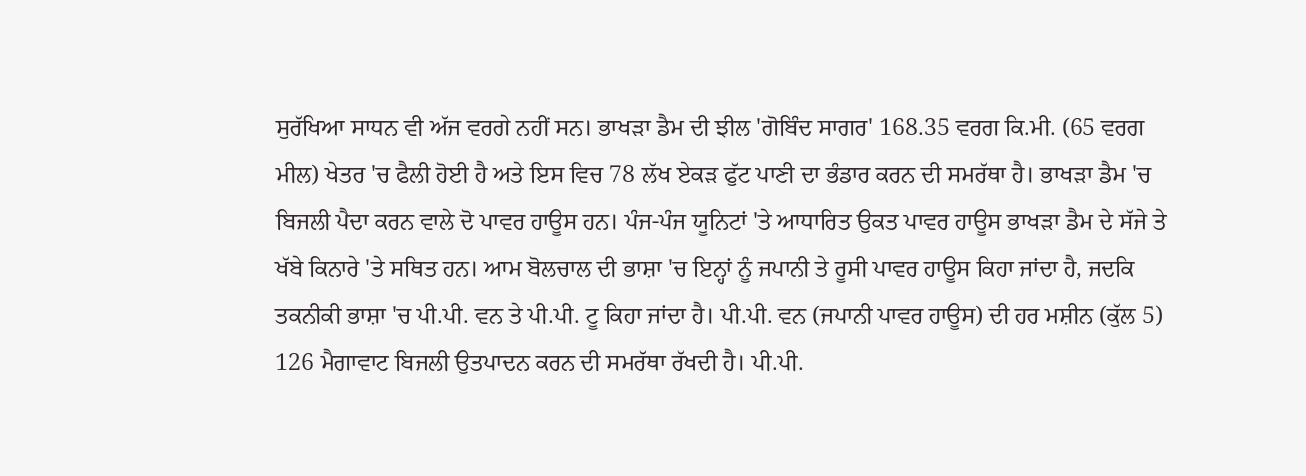ਸੁਰੱਖਿਆ ਸਾਧਨ ਵੀ ਅੱਜ ਵਰਗੇ ਨਹੀਂ ਸਨ। ਭਾਖੜਾ ਡੈਮ ਦੀ ਝੀਲ 'ਗੋਬਿੰਦ ਸਾਗਰ' 168.35 ਵਰਗ ਕਿ.ਮੀ. (65 ਵਰਗ ਮੀਲ) ਖੇਤਰ 'ਚ ਫੈਲੀ ਹੋਈ ਹੈ ਅਤੇ ਇਸ ਵਿਚ 78 ਲੱਖ ਏਕੜ ਫੁੱਟ ਪਾਣੀ ਦਾ ਭੰਡਾਰ ਕਰਨ ਦੀ ਸਮਰੱਥਾ ਹੈ। ਭਾਖੜਾ ਡੈਮ 'ਚ ਬਿਜਲੀ ਪੈਦਾ ਕਰਨ ਵਾਲੇ ਦੋ ਪਾਵਰ ਹਾਊਸ ਹਨ। ਪੰਜ-ਪੰਜ ਯੂਨਿਟਾਂ 'ਤੇ ਆਧਾਰਿਤ ਉਕਤ ਪਾਵਰ ਹਾਊਸ ਭਾਖੜਾ ਡੈਮ ਦੇ ਸੱਜੇ ਤੇ ਖੱਬੇ ਕਿਨਾਰੇ 'ਤੇ ਸਥਿਤ ਹਨ। ਆਮ ਬੋਲਚਾਲ ਦੀ ਭਾਸ਼ਾ 'ਚ ਇਨ੍ਹਾਂ ਨੂੰ ਜਪਾਨੀ ਤੇ ਰੂਸੀ ਪਾਵਰ ਹਾਊਸ ਕਿਹਾ ਜਾਂਦਾ ਹੈ, ਜਦਕਿ ਤਕਨੀਕੀ ਭਾਸ਼ਾ 'ਚ ਪੀ.ਪੀ. ਵਨ ਤੇ ਪੀ.ਪੀ. ਟੂ ਕਿਹਾ ਜਾਂਦਾ ਹੈ। ਪੀ.ਪੀ. ਵਨ (ਜਪਾਨੀ ਪਾਵਰ ਹਾਊਸ) ਦੀ ਹਰ ਮਸ਼ੀਨ (ਕੁੱਲ 5) 126 ਮੈਗਾਵਾਟ ਬਿਜਲੀ ਉਤਪਾਦਨ ਕਰਨ ਦੀ ਸਮਰੱਥਾ ਰੱਖਦੀ ਹੈ। ਪੀ.ਪੀ.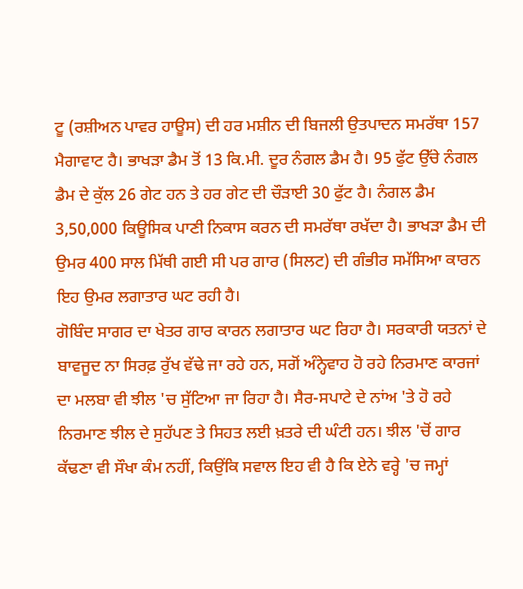ਟੂ (ਰਸ਼ੀਅਨ ਪਾਵਰ ਹਾਊਸ) ਦੀ ਹਰ ਮਸ਼ੀਨ ਦੀ ਬਿਜਲੀ ਉਤਪਾਦਨ ਸਮਰੱਥਾ 157 ਮੈਗਾਵਾਟ ਹੈ। ਭਾਖੜਾ ਡੈਮ ਤੋਂ 13 ਕਿ.ਮੀ. ਦੂਰ ਨੰਗਲ ਡੈਮ ਹੈ। 95 ਫੁੱਟ ਉੱਚੇ ਨੰਗਲ ਡੈਮ ਦੇ ਕੁੱਲ 26 ਗੇਟ ਹਨ ਤੇ ਹਰ ਗੇਟ ਦੀ ਚੌੜਾਈ 30 ਫੁੱਟ ਹੈ। ਨੰਗਲ ਡੈਮ 3,50,000 ਕਿਊਸਿਕ ਪਾਣੀ ਨਿਕਾਸ ਕਰਨ ਦੀ ਸਮਰੱਥਾ ਰਖੱਦਾ ਹੈ। ਭਾਖੜਾ ਡੈਮ ਦੀ ਉਮਰ 400 ਸਾਲ ਮਿੱਥੀ ਗਈ ਸੀ ਪਰ ਗਾਰ (ਸਿਲਟ) ਦੀ ਗੰਭੀਰ ਸਮੱਸਿਆ ਕਾਰਨ ਇਹ ਉਮਰ ਲਗਾਤਾਰ ਘਟ ਰਹੀ ਹੈ।
ਗੋਬਿੰਦ ਸਾਗਰ ਦਾ ਖੇਤਰ ਗਾਰ ਕਾਰਨ ਲਗਾਤਾਰ ਘਟ ਰਿਹਾ ਹੈ। ਸਰਕਾਰੀ ਯਤਨਾਂ ਦੇ ਬਾਵਜੂਦ ਨਾ ਸਿਰਫ਼ ਰੁੱਖ ਵੱਢੇ ਜਾ ਰਹੇ ਹਨ, ਸਗੋਂ ਅੰਨ੍ਹੇਵਾਹ ਹੋ ਰਹੇ ਨਿਰਮਾਣ ਕਾਰਜਾਂ ਦਾ ਮਲਬਾ ਵੀ ਝੀਲ 'ਚ ਸੁੱਟਿਆ ਜਾ ਰਿਹਾ ਹੈ। ਸੈਰ-ਸਪਾਟੇ ਦੇ ਨਾਂਅ 'ਤੇ ਹੋ ਰਹੇ ਨਿਰਮਾਣ ਝੀਲ ਦੇ ਸੁਹੱਪਣ ਤੇ ਸਿਹਤ ਲਈ ਖ਼ਤਰੇ ਦੀ ਘੰਟੀ ਹਨ। ਝੀਲ 'ਚੋਂ ਗਾਰ ਕੱਢਣਾ ਵੀ ਸੌਖਾ ਕੰਮ ਨਹੀਂ, ਕਿਉਂਕਿ ਸਵਾਲ ਇਹ ਵੀ ਹੈ ਕਿ ਏਨੇ ਵਰ੍ਹੇ 'ਚ ਜਮ੍ਹਾਂ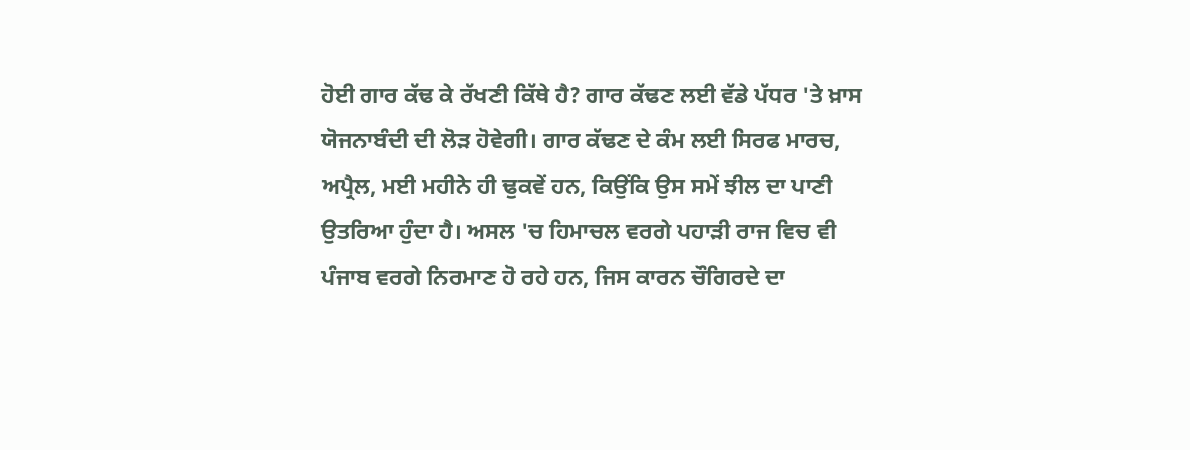ਹੋਈ ਗਾਰ ਕੱਢ ਕੇ ਰੱਖਣੀ ਕਿੱਥੇ ਹੈ? ਗਾਰ ਕੱਢਣ ਲਈ ਵੱਡੇ ਪੱਧਰ 'ਤੇ ਖ਼ਾਸ ਯੋਜਨਾਬੰਦੀ ਦੀ ਲੋੜ ਹੋਵੇਗੀ। ਗਾਰ ਕੱਢਣ ਦੇ ਕੰਮ ਲਈ ਸਿਰਫ ਮਾਰਚ, ਅਪ੍ਰੈਲ, ਮਈ ਮਹੀਨੇ ਹੀ ਢੁਕਵੇਂ ਹਨ, ਕਿਉਂਕਿ ਉਸ ਸਮੇਂ ਝੀਲ ਦਾ ਪਾਣੀ ਉਤਰਿਆ ਹੁੰਦਾ ਹੈ। ਅਸਲ 'ਚ ਹਿਮਾਚਲ ਵਰਗੇ ਪਹਾੜੀ ਰਾਜ ਵਿਚ ਵੀ ਪੰਜਾਬ ਵਰਗੇ ਨਿਰਮਾਣ ਹੋ ਰਹੇ ਹਨ, ਜਿਸ ਕਾਰਨ ਚੌਗਿਰਦੇ ਦਾ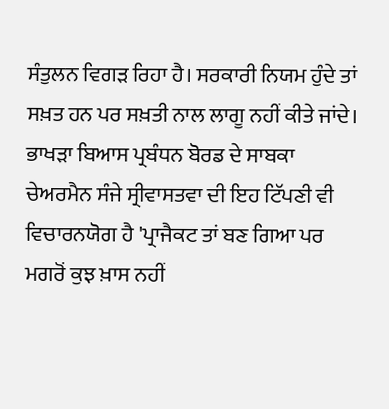ਸੰਤੁਲਨ ਵਿਗੜ ਰਿਹਾ ਹੈ। ਸਰਕਾਰੀ ਨਿਯਮ ਹੁੰਦੇ ਤਾਂ ਸਖ਼ਤ ਹਨ ਪਰ ਸਖ਼ਤੀ ਨਾਲ ਲਾਗੂ ਨਹੀਂ ਕੀਤੇ ਜਾਂਦੇ। ਭਾਖੜਾ ਬਿਆਸ ਪ੍ਰਬੰਧਨ ਬੋਰਡ ਦੇ ਸਾਬਕਾ ਚੇਅਰਮੈਨ ਸੰਜੇ ਸ੍ਰੀਵਾਸਤਵਾ ਦੀ ਇਹ ਟਿੱਪਣੀ ਵੀ ਵਿਚਾਰਨਯੋਗ ਹੈ 'ਪ੍ਰਾਜੈਕਟ ਤਾਂ ਬਣ ਗਿਆ ਪਰ ਮਗਰੋਂ ਕੁਝ ਖ਼ਾਸ ਨਹੀਂ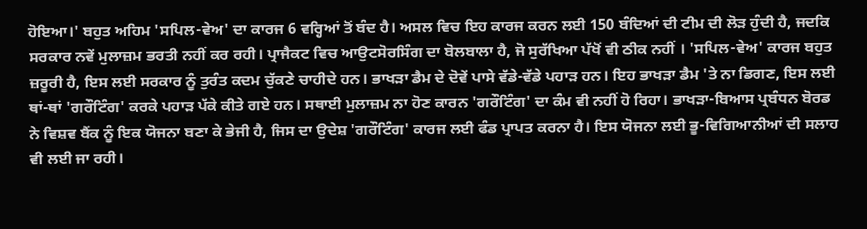ਹੋਇਆ।' ਬਹੁਤ ਅਹਿਮ 'ਸਪਿਲ-ਵੇਅ' ਦਾ ਕਾਰਜ 6 ਵਰ੍ਹਿਆਂ ਤੋਂ ਬੰਦ ਹੈ। ਅਸਲ ਵਿਚ ਇਹ ਕਾਰਜ ਕਰਨ ਲਈ 150 ਬੰਦਿਆਂ ਦੀ ਟੀਮ ਦੀ ਲੋੜ ਹੁੰਦੀ ਹੈ, ਜਦਕਿ ਸਰਕਾਰ ਨਵੇਂ ਮੁਲਾਜ਼ਮ ਭਰਤੀ ਨਹੀਂ ਕਰ ਰਹੀ। ਪ੍ਰਾਜੈਕਟ ਵਿਚ ਆਉਟਸੋਰਸਿੰਗ ਦਾ ਬੋਲਬਾਲਾ ਹੈ, ਜੋ ਸੁਰੱਖਿਆ ਪੱਖੋਂ ਵੀ ਠੀਕ ਨਹੀਂ । 'ਸਪਿਲ-ਵੇਅ' ਕਾਰਜ ਬਹੁਤ ਜ਼ਰੂਰੀ ਹੈ, ਇਸ ਲਈ ਸਰਕਾਰ ਨੂੰ ਤੁਰੰਤ ਕਦਮ ਚੁੱਕਣੇ ਚਾਹੀਦੇ ਹਨ। ਭਾਖੜਾ ਡੈਮ ਦੇ ਦੋਵੇਂ ਪਾਸੇ ਵੱਡੇ-ਵੱਡੇ ਪਹਾੜ ਹਨ। ਇਹ ਭਾਖੜਾ ਡੈਮ 'ਤੇ ਨਾ ਡਿਗਣ, ਇਸ ਲਈ ਥਾਂ-ਥਾਂ 'ਗਰੌਟਿੰਗ' ਕਰਕੇ ਪਹਾੜ ਪੱਕੇ ਕੀਤੇ ਗਏ ਹਨ। ਸਥਾਈ ਮੁਲਾਜ਼ਮ ਨਾ ਹੋਣ ਕਾਰਨ 'ਗਰੌਟਿੰਗ' ਦਾ ਕੰਮ ਵੀ ਨਹੀਂ ਹੋ ਰਿਹਾ। ਭਾਖੜਾ-ਬਿਆਸ ਪ੍ਰਬੰਧਨ ਬੋਰਡ ਨੇ ਵਿਸ਼ਵ ਬੈਂਕ ਨੂੰ ਇਕ ਯੋਜਨਾ ਬਣਾ ਕੇ ਭੇਜੀ ਹੈ, ਜਿਸ ਦਾ ਉਦੇਸ਼ 'ਗਰੌਟਿੰਗ' ਕਾਰਜ ਲਈ ਫੰਡ ਪ੍ਰਾਪਤ ਕਰਨਾ ਹੈ। ਇਸ ਯੋਜਨਾ ਲਈ ਭੂ-ਵਿਗਿਆਨੀਆਂ ਦੀ ਸਲਾਹ ਵੀ ਲਈ ਜਾ ਰਹੀ।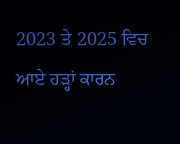2023 ਤੇ 2025 ਵਿਚ ਆਏ ਹੜ੍ਹਾਂ ਕਾਰਨ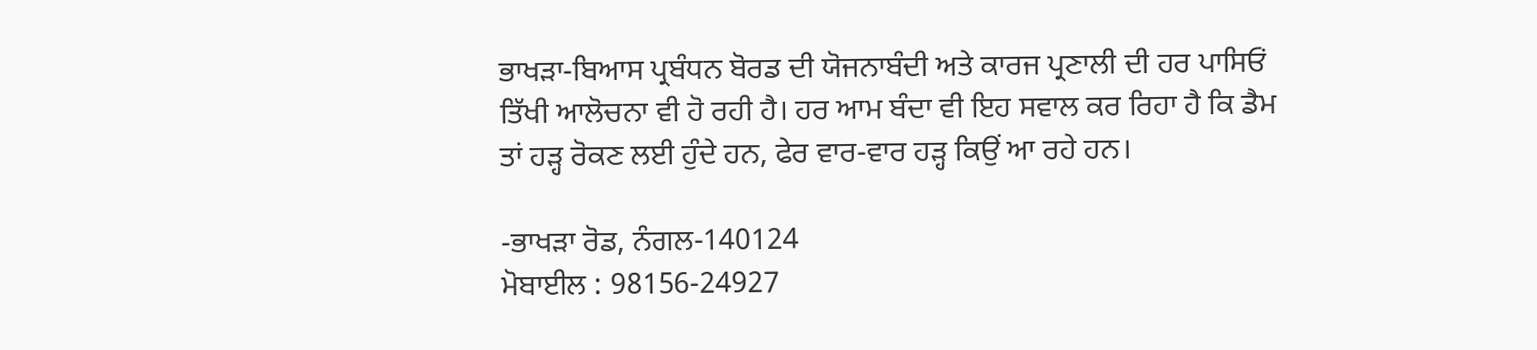ਭਾਖੜਾ-ਬਿਆਸ ਪ੍ਰਬੰਧਨ ਬੋਰਡ ਦੀ ਯੋਜਨਾਬੰਦੀ ਅਤੇ ਕਾਰਜ ਪ੍ਰਣਾਲੀ ਦੀ ਹਰ ਪਾਸਿਓਂ ਤਿੱਖੀ ਆਲੋਚਨਾ ਵੀ ਹੋ ਰਹੀ ਹੈ। ਹਰ ਆਮ ਬੰਦਾ ਵੀ ਇਹ ਸਵਾਲ ਕਰ ਰਿਹਾ ਹੈ ਕਿ ਡੈਮ ਤਾਂ ਹੜ੍ਹ ਰੋਕਣ ਲਈ ਹੁੰਦੇ ਹਨ, ਫੇਰ ਵਾਰ-ਵਾਰ ਹੜ੍ਹ ਕਿਉਂ ਆ ਰਹੇ ਹਨ।

-ਭਾਖੜਾ ਰੋਡ, ਨੰਗਲ-140124
ਮੋਬਾਈਲ : 98156-24927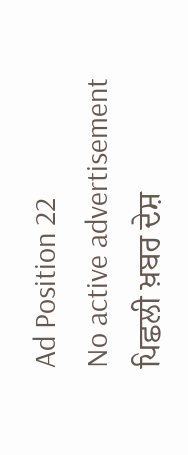Ad Position 22
No active advertisement
ਪਿਛਲੀ ਖ਼ਬਰ ਦੇਸ਼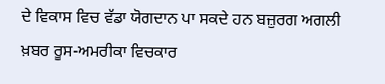ਦੇ ਵਿਕਾਸ ਵਿਚ ਵੱਡਾ ਯੋਗਦਾਨ ਪਾ ਸਕਦੇ ਹਨ ਬਜ਼ੁਰਗ ਅਗਲੀ ਖ਼ਬਰ ਰੂਸ-ਅਮਰੀਕਾ ਵਿਚਕਾਰ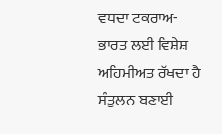ਵਧਦਾ ਟਕਰਾਅ-ਭਾਰਤ ਲਈ ਵਿਸ਼ੇਸ਼ ਅਹਿਮੀਅਤ ਰੱਖਦਾ ਹੈ ਸੰਤੁਲਨ ਬਣਾਈ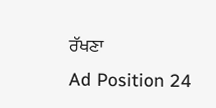ਰੱਖਣਾ
Ad Position 24